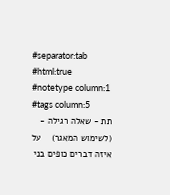#separator:tab
#html:true
#notetype column:1
#tags column:5
תת - שאלה רגילה - (לשימוש המאגר)    על איזה דברים כופים בני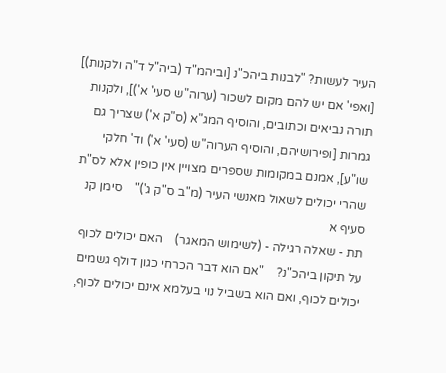העיר לעשות? "לבנות ביהכ"נ [וביהמ"ד (ביה"ל ד"ה ולקנות)] [ואפי' אם יש להם מקום לשכור (ערוה"ש סעי' א')], ולקנות תורה נביאים וכתובים, והוסיף המג"א (ס"ק א') שצריך גם גמרות [ופירושיהם, והוסיף הערוה"ש (סעי' א') וד' חלקי שו"ע], אמנם במקומות שספרים מצויין אין כופין אלא לס"ת שהרי יכולים לשאול מאנשי העיר (מ"ב ס"ק ג')"    סימן קנ סעיף א
תת - שאלה רגילה - (לשימוש המאגר)    האם יכולים לכוף על תיקון ביהכ"נ?    "אם הוא דבר הכרחי כגון דולף גשמים יכולים לכוף, ואם הוא בשביל נוי בעלמא אינם יכולים לכוף,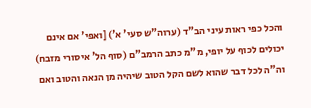והכל כפי ראות עיני הב"ד (ערוה"ש סעי' א') [ואפי' אם אינם יכולים לכוף על יופי, מ"מ כתב הרמב"ם (סוף הל' איסורי מזבח) וה"ה לכל דבר שהוא לשם הקל הטוב שיהיה מן הנאה והטוב ואם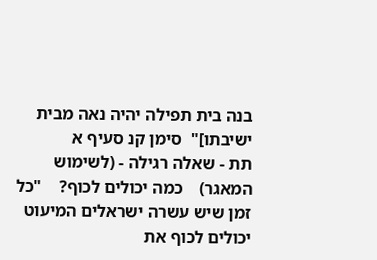בנה בית תפילה יהיה נאה מבית ישיבתו]"  סימן קנ סעיף א
תת - שאלה רגילה - (לשימוש המאגר)    כמה יכולים לכוף?    "כל זמן שיש עשרה ישראלים המיעוט יכולים לכוף את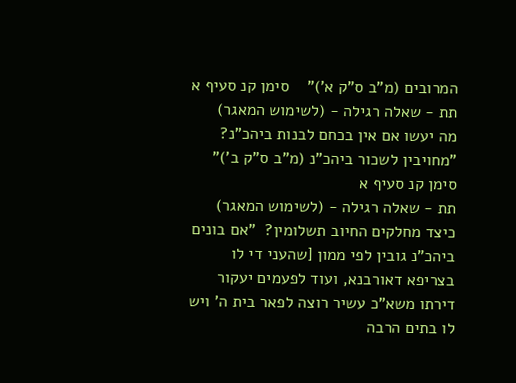המרובים (מ"ב ס"ק א')"    סימן קנ סעיף א
תת - שאלה רגילה - (לשימוש המאגר)    מה יעשו אם אין בכחם לבנות ביהכ"נ?   "מחויבין לשכור ביהכ"נ (מ"ב ס"ק ב')" סימן קנ סעיף א
תת - שאלה רגילה - (לשימוש המאגר)    כיצד מחלקים החיוב תשלומין?  "אם בונים ביהכ"נ גובין לפי ממון [שהעני די לו בצריפא דאורבנא, ועוד לפעמים יעקור דירתו משא"כ עשיר רוצה לפאר בית ה' ויש לו בתים הרבה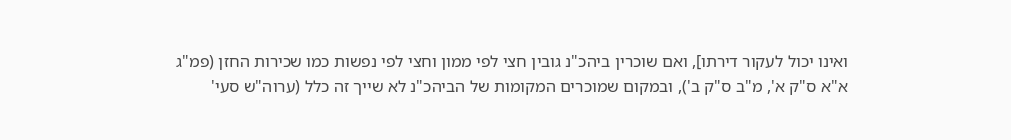ואינו יכול לעקור דירתו], ואם שוכרין ביהכ"נ גובין חצי לפי ממון וחצי לפי נפשות כמו שכירות החזן (פמ"ג א"א ס"ק א', מ"ב ס"ק ב'), ובמקום שמוכרים המקומות של הביהכ"נ לא שייך זה כלל (ערוה"ש סעי'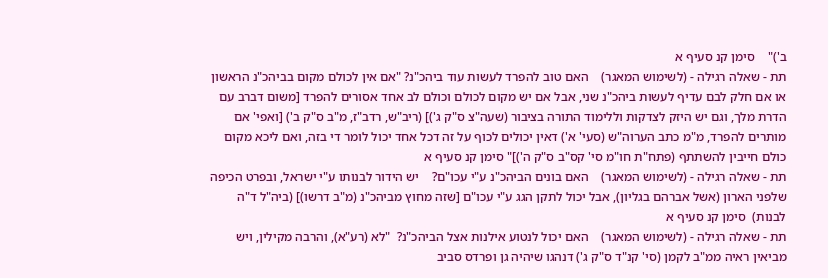ב')"    סימן קנ סעיף א
תת - שאלה רגילה - (לשימוש המאגר)    האם טוב להפרד לעשות עוד ביהכ"נ? "אם אין לכולם מקום בביהכ"נ הראשון או אם חלק לבם עדיף לעשות ביהכ"נ שני, אבל אם יש מקום לכולם וכולם לב אחד אסורים להפרד [משום דברב עם הדרת מלך, וגם יש היזק לצדקות וללימוד התורה בציבור (שעה"צ ס"ק ג')] (ריב"ש, רדב"ז, מ"ב ס"ק ב') [ואפי' אם מותרים להפרד, מ"מ כתב הערוה"ש (סעי' א') דאין יכולים לכוף על זה דכל אחד יכול לומר די בזה, ואם ליכא מקום כולם חייבין להשתתף (פתח"ת חו"מ סי' קס"ב ס"ק ה')]" סימן קנ סעיף א
תת - שאלה רגילה - (לשימוש המאגר)    האם בונים הביהכ"נ ע"י עכו"ם?    יש הידור לבנותו ע"י ישראל, ובפרט הכיפה שלפני הארון (אשל אברהם בגליון), אבל יכול לתקן הגג ע"י עכו"ם [שזה מחוץ מביהכ"נ (מ"ב דרשו)] (ביה"ל ד"ה לבנות)  סימן קנ סעיף א
תת - שאלה רגילה - (לשימוש המאגר)    האם יכול לנטוע אילנות אצל הביהכ"נ?  "לא (רע"א), והרבה מקילין, ויש מביאין ראיה ממ"ב לקמן (סי' קנ"ד ס"ק ג') דנהגו שיהיה גן ופרדס סביב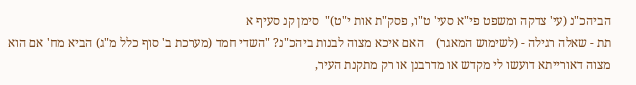הביהכ"נ (עי' צדקה ומשפט פי"א סעי' ט"ו, פסק"ת אות י"ט)"  סימן קנ סעיף א
תת - שאלה רגילה - (לשימוש המאגר)    האם איכא מצוה לבנות ביהכ"נ? "השדי חמד (מערכת ב' סוף כלל מ"ג) הביא מח' אם הוא מצוה דאורייתא דועשו לי מקדש או מדרבנן או רק מתקנת העיר,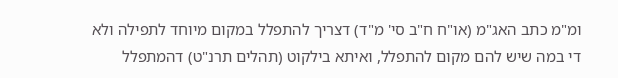ומ"מ כתב האג"מ (או"ח ח"ב סי' מ"ד) דצריך להתפלל במקום מיוחד לתפילה ולא די במה שיש להם מקום להתפלל, ואיתא בילקוט (תהלים תרנ"ט) דהמתפלל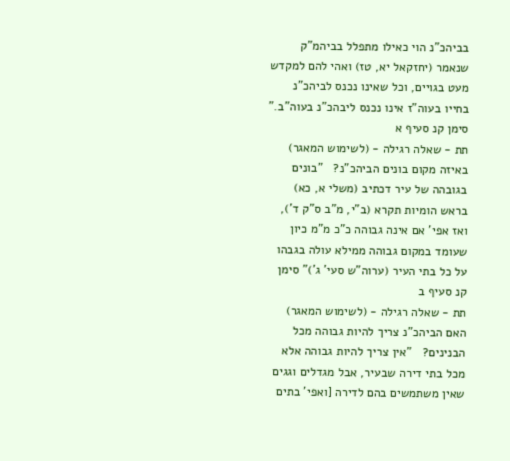בביהכ"נ הוי כאילו מתפלל בביהמ"ק שנאמר (יחזקאל יא, טז) ואהי להם למקדש מעט בגויים, וכל שאינו נכנס לביהכ"נ בחייו בעוה"ז אינו נכנס ליבהכ"נ בעוה"ב."   סימן קנ סעיף א
תת - שאלה רגילה - (לשימוש המאגר)    באיזה מקום בונים הביהכ"נ?   "בונים בגובהה של עיר דכתיב (משלי א, כא) בראש הומיות תקרא (ב"י, מ"ב ס"ק ד'), ואז אפי' אם אינה גבוהה כ"כ מ"מ כיון שעומד במקום גבוהה ממילא עולה בגבהו על כל בתי העיר (ערוה"ש סעי' ג')" סימן קנ סעיף ב
תת - שאלה רגילה - (לשימוש המאגר)    האם הביהכ"נ צריך להיות גבוהה מכל הבנינים?   "אין צריך להיות גבוהה אלא מכל בתי דירה שבעיר, אבל מגדלים וגגים שאין משתמשים בהם לדירה [ואפי' בתים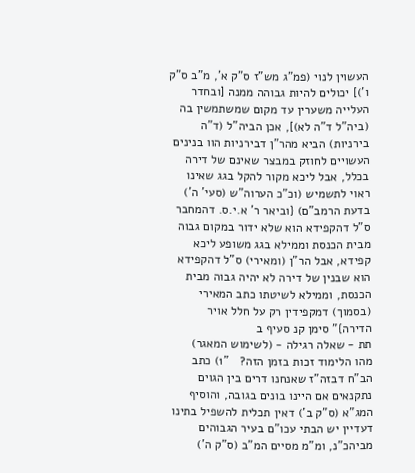העשוין לנוי (פמ"ג מש"ז ס"ק א', מ"ב ס"ק ו')] יכולים להיות גבוהה ממנה [ובחדר העלייה משערין עד מקום שמשתמשין בה (ביה"ל ד"ה לא)], אכן הביה"ל (ד"ה בירניות) הביא מהר"ן דבירניות הוו בנינים העשויים לחוזק במבצר שאינם של דירה בכלל, אבל ליכא מקור להקל בגג שאינו ראוי לתשמיש (וכ"כ הערוה"ש (סעי' ה') בדעת הרמב"ם) {וביאר ר' א.י.ס. דהמחבר ס"ל דהקפידא הוא שלא ידור במקום גבוה מבית הכנסת וממילא בגג משופע ליכא קפידא, אבל הר"ן (ומאירי) ס"ל דהקפידא הוא שבנין של דירה לא יהיה גבוה מבית הכנסת, וממילא לשיטתו כתב המאירי (בסמוך) דמקפידין רק על חלל אויר הדירה}" סימן קנ סעיף ב
תת - שאלה רגילה - (לשימוש המאגר)    מהו הלימוד זכות בזמן הזה?   "1) כתב הב"ח דבזה"ז שאנחנו דרים בין הגוים נתקנאים אם היינו בונים בגובה, והוסיף המג"א (ס"ק ב') דאין תכלית להשפיל בתינו דעדיין יש הבתי עכו"ם בעיר הגבוהים מביהכ"נ, ומ"מ מסיים המ"ב (ס"ק ה')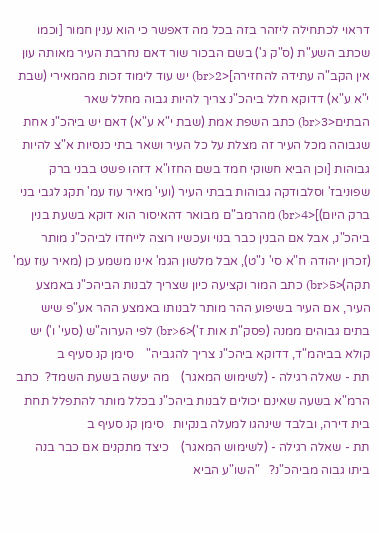דראוי לכתחילה ליזהר בזה בכל מה דאפשר כי הוא ענין חמור [וכמו שכתב השע"ת (ס"ק ג') בשם הבכור שור דאם נחרבת העיר מאותה עון אין הקב"ה עתידה להחזירה]<br>2) יש עוד לימוד זכות מהמאירי (שבת י"א ע"א) דדוקא חלל ביהכ"נ צריך להיות גבוה מחלל שאר הבתים<br>3) כתב השפת אמת (שבת י"א ע"א) דאם יש ביהכ"נ אחת שגבוהה מכל העיר זה מצלת על כל העיר ושאר בתי כנסיות א"צ להיות גבוהות [וכן הביא חשוקי חמד בשם החזו"א דזהו פשט בבני ברק שפוניבז' וסלבודקה גבוהות בבתי העיר (ועי' מאיר עוז עמ' תקג לגבי בני ברק היום)]<br>4) מהרמב"ם מבואר דהאיסור הוא דוקא בשעת בנין ביהכ"נ, אבל אם הבנין כבר בנוי ועכשיו רוצה לייחדו לביהכ"נ מותר (זכרון יהודה ח"א סי' נ"ט), אבל מלשון הגמ' אינו משמע כן (מאיר עוז עמ' תקה)<br>5) כתב המור וקציעה כיון שצריך לבנות הביהכ"נ באמצע העיר, אם העיר בשיפוע ההר מותר לבנותו באמצע ההר אע"פ שיש בתים גבוהים ממנה (פסק"ת אות ז')<br>6) לפי הערוה"ש (סעי' ו') יש קולא בביהמ"ד, דדוקא ביהכ"נ צריך להגביה"    סימן קנ סעיף ב
תת - שאלה רגילה - (לשימוש המאגר)    מה יעשה בשעת השמד?  כתב הרמ"א בשעה שאינם יכולים לבנות ביהכ"נ בכלל מותר להתפלל תחת בית דירה, ובלבד שינהגו למעלה בנקיות   סימן קנ סעיף ב
תת - שאלה רגילה - (לשימוש המאגר)    כיצד מתקנים אם כבר בנה ביתו גבוה מביהכ"נ?   "השו"ע הביא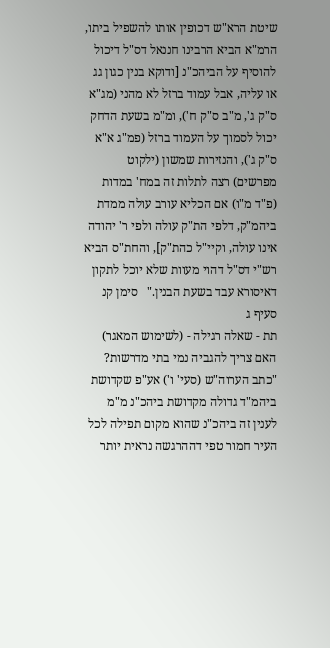שיטת הרא"ש דכופין אותו להשפיל ביתו, הרמ"א הביא הרבינו חננאל דס"ל דיכול להוסיף על הביהכ"נ [ודוקא בנין כגון גג או עליה, אבל עמוד ברזל לא מהני (מג"א ס"ק ג', מ"ב ס"ק ח'), ומ"מ בשעת הדחק יכול לסמוך על העמוד ברזל (פמ"ג א"א ס"ק ג'), והנזירות שמשון (ילקוט מפרשים) רצה לתלות זה במח' במדות (פ"ד מ"ו) אם הכליא עורב עולה ממדת ביהמ"ק, דלפי הת"ק עולה ולפי ר' יהודה אינו עולה, וקיי"ל כהת"ק], והחת"ס הביא רש"י דס"ל דהוי מעוות שלא יוכל לתקון דאיסורא עבד בשעת הבנין."   סימן קנ סעיף ג
תת - שאלה רגילה - (לשימוש המאגר)    האם צריך להגביה נמי בתי מדרשות? "כתב הערוה"ש (סעי' ו') אע"פ שקדושת ביהמ"ד גדולה מקדושת ביהכ"נ מ"מ לענין זה ביהכ"נ שהוא מקום תפילה לכל העיר חמור טפי דההרגשה נראית יותר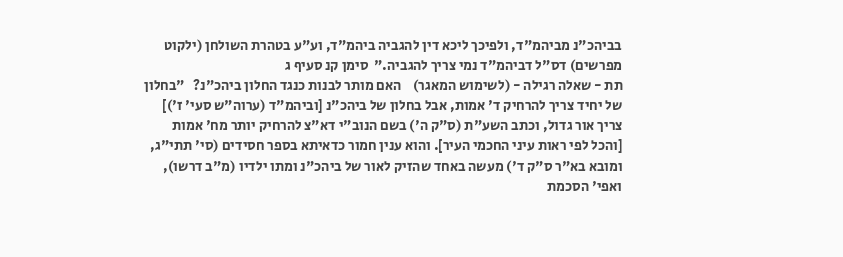בביהכ"נ מביהמ"ד, ולפיכך ליכא דין להגביה ביהמ"ד, וע"ע בטהרת השולחן (ילקוט מפרשים) דס"ל דביהמ"ד נמי צריך להגביה."  סימן קנ סעיף ג
תת - שאלה רגילה - (לשימוש המאגר)    האם מותר לבנות כנגד החלון ביהכ"נ?   "בחלון של יחיד צריך להרחיק ד' אמות, אבל בחלון של ביהכ"נ [וביהמ"ד (ערוה"ש סעי' ז')] צריך אור גדול, וכתב השע"ת (ס"ק ה') בשם הנוב"י דא"צ להרחיק יותר מח' אמות [והכל לפי ראות עיני החכמי העיר]. והוא ענין חמור כדאיתא בספר חסידים (סי' תתי"ג, ומובא בא"ר ס"ק ד') מעשה באחד שהזיק לאור של ביהכ"נ ומתו ילדיו (מ"ב דרשו), ואפי' הסכמת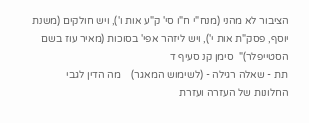הציבור לא מהני (מנח"י ח"ו סי' ק"ע אות ו'), ויש חולקים (משנת יוסף, פסק"ת אות י'), ויש ליזהר אפי' בסוכות (מאיר עוז בשם הסטייפלר)"  סימן קנ סעיף ד
תת - שאלה רגילה - (לשימוש המאגר)    מה הדין לגבי החלונות של העזרה ועזרת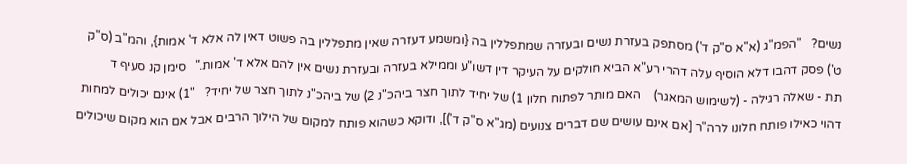נשים?   "הפמ"ג (א"א ס"ק ד') מסתפק בעזרת נשים ובעזרה שמתפללין בה {ומשמע דעזרה שאין מתפללין בה פשוט דאין לה אלא ד' אמות}, והמ"ב (ס"ק ט') פסק דהבו דלא הוסיף עלה דהרי רע"א הביא חולקים על העיקר דין דשו"ע וממילא בעזרה ובעזרת נשים אין להם אלא ד' אמות."   סימן קנ סעיף ד
תת - שאלה רגילה - (לשימוש המאגר)    האם מותר לפתוח חלון 1) של יחיד לתוך חצר ביהכ"נ 2) של ביהכ"נ לתוך חצר של יחיד?   "1) אינם יכולים למחות דהוי כאילו פותח חלונו לרה"ר [אם אינם עושים שם דברים צנועים (מג"א ס"ק ד')], ודוקא כשהוא פותח למקום של הילוך הרבים אבל אם הוא מקום שיכולים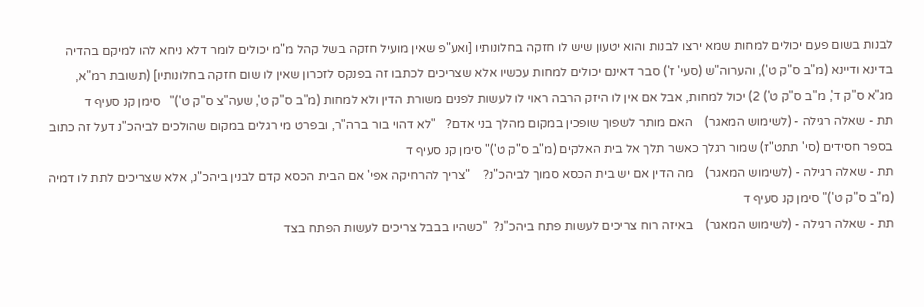לבנות בשום פעם יכולים למחות שמא ירצו לבנות והוא יטעון שיש לו חזקה בחלונותיו [ואע"פ שאין מועיל חזקה בשל קהל מ"מ יכולים לומר דלא ניחא להו למיקם בהדיה בדינא ודיינא (מ"ב ס"ק ט'), והערוה"ש (סעי' ז') סבר דאינם יכולים למחות עכשיו אלא שצריכים לכתבו זה בפנקס לזכרון שאין לו שום חזקה בחלונותיו] (תשובת רמ"א, מג"א ס"ק ד', מ"ב ס"ק ט') 2) יכול למחות, אבל אם אין לו היזק הרבה ראוי לו לעשות לפנים משורת הדין ולא למחות (מ"ב ס"ק ט', שעה"צ ס"ק ט')"   סימן קנ סעיף ד
תת - שאלה רגילה - (לשימוש המאגר)    האם מותר לשפוך שופכין במקום מהלך בני אדם?   "לא דהוי בור ברה"ר, ובפרט מי רגלים במקום שהולכים לביהכ"נ דעל זה כתוב בספר חסידים (סי' תתט"ז) שמור רגלך כאשר תלך אל בית האלקים (מ"ב ס"ק ט')" סימן קנ סעיף ד
תת - שאלה רגילה - (לשימוש המאגר)    מה הדין אם יש בית הכסא סמוך לביהכ"נ?    "צריך להרחיקה אפי' אם הבית הכסא קדם לבנין ביהכ"נ, אלא שצריכים לתת לו דמיה (מ"ב ס"ק ט')" סימן קנ סעיף ד
תת - שאלה רגילה - (לשימוש המאגר)    באיזה רוח צריכים לעשות פתח ביהכ"נ?  "כשהיו בבבל צריכים לעשות הפתח בצד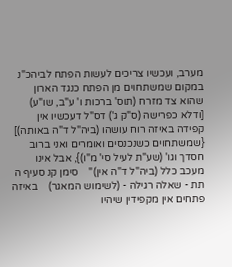מערב, ועכשיו צריכים לעשות הפתח לביהכ"נ במקום שמשתחוים מן הפתח כנגד הארון שהוא צד מזרח (תוס' ברכות ו' ע"ב, שו"ע) [ודלא כפרישה (ס"ק ג') דס"ל דעכשיו אין קפידה באיזה רוח עושהו (ביה"ל ד"ה באותה)] {שמשתחוים כשנכנסים ואומרים ואני ברוב חסדך וגו' (שע"ת לעיל סי' מ"ו)}, אבל אינו מעכב כלל (ביה"ל ד"ה אין)"    סימן קנ סעיף ה
תת - שאלה רגילה - (לשימוש המאגר)    באיזה פתחים אין מקפידין שיהיו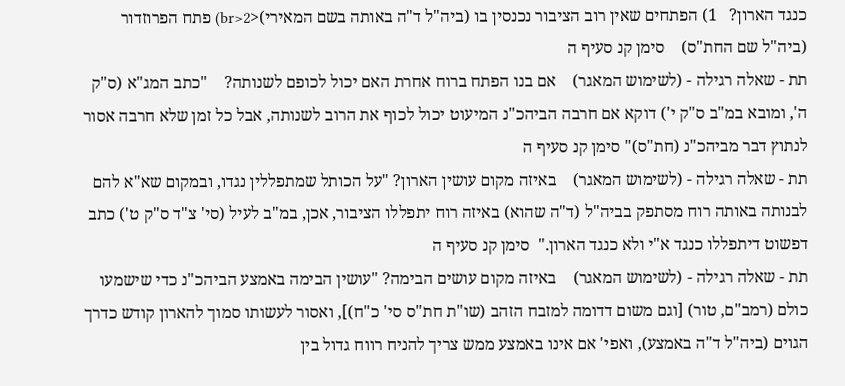כנגד הארון?   1) הפתחים שאין רוב הציבור נכנסין בו (ביה"ל ד"ה באותה בשם המאירי)<br>2) פתח הפרוזדור (ביה"ל שם החת"ס)    סימן קנ סעיף ה
תת - שאלה רגילה - (לשימוש המאגר)    אם בנו הפתח ברוח אחרת האם יכול לכופם לשנותה?    "כתב המג"א (ס"ק ה', ומובא במ"ב ס"ק י') דוקא אם חרבה הביהכ"נ המיעוט יכול לכוף את הרוב לשנותה, אבל כל זמן שלא חרבה אסור לנתוץ דבר מביהכ"נ (חת"ס)" סימן קנ סעיף ה
תת - שאלה רגילה - (לשימוש המאגר)    באיזה מקום עושין הארון? "על הכותל שמתפללין נגדו, ובמקום שא"א להם לבנותה באותה רוח מסתפק בביה"ל (ד"ה שהוא) באיזה רוח יתפללו הציבור, אכן, במ"ב לעיל (סי' צ"ד ס"ק ט') כתב דפשוט דיתפללו כנגד א"י ולא כנגד הארון."  סימן קנ סעיף ה
תת - שאלה רגילה - (לשימוש המאגר)    באיזה מקום עושים הבימה? "עושין הבימה באמצע הביהכ"נ כדי שישמעו כולם (רמב"ם, טור) [וגם משום דדומה למזבח הזהב (שו"ת חת"ס סי' כ"ח)], ואסור לעשותו סמוך להארון קודש כדרך הגוים (ביה"ל ד"ה באמצע), ואפי' אם אינו באמצע ממש צריך להניח רווח גדול בין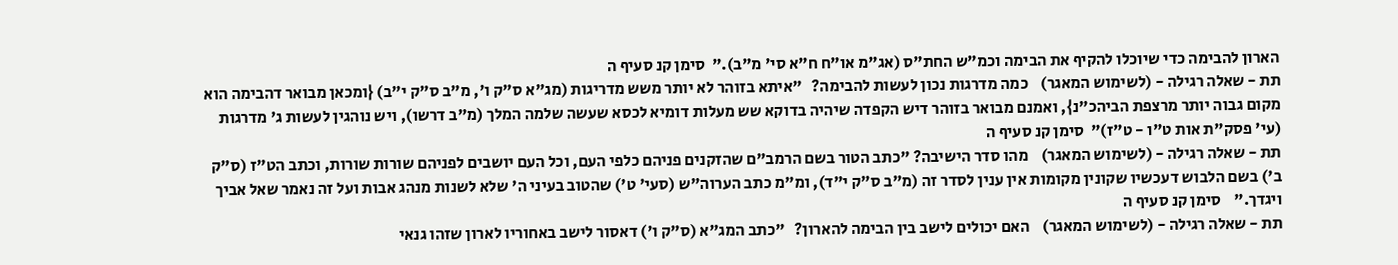הארון להבימה כדי שיוכלו להקיף את הבימה וכמ"ש החת"ס (אג"מ או"ח ח"א סי' מ"ב)."  סימן קנ סעיף ה
תת - שאלה רגילה - (לשימוש המאגר)    כמה מדרגות נכון לעשות להבימה?   "איתא בזוהר לא יותר משש מדריגות (מג"א ס"ק ו', מ"ב ס"ק י"ב) {ומכאן מבואר דהבימה הוא מקום גבוה יותר מרצפת הביהכ"נ}, ואמנם מבואר בזוהר דיש הקפדה שיהיה בדוקא שש מעלות דומיא לכסא שעשה שלמה המלך (מ"ב דרשו), ויש נוהגין לעשות ג' מדרגות (עי' פסק"ת אות ט"ו - ט"ז)"  סימן קנ סעיף ה
תת - שאלה רגילה - (לשימוש המאגר)    מהו סדר הישיבה? "כתב הטור בשם הרמב"ם שהזקנים פניהם כלפי העם, וכל העם יושבים לפניהם שורות שורות, וכתב הט"ז (ס"ק ב') בשם הלבוש דעכשיו שקונין מקומות אין ענין לסדר זה (מ"ב ס"ק י"ד), ומ"מ כתב הערוה"ש (סעי' ט') שהטוב בעיני ה' שלא לשנות מנהג אבות ועל זה נאמר שאל אביך ויגדך."    סימן קנ סעיף ה
תת - שאלה רגילה - (לשימוש המאגר)    האם יכולים לישב בין הבימה להארון?   "כתב המג"א (ס"ק ו') דאסור לישב באחוריו לארון שזהו גנאי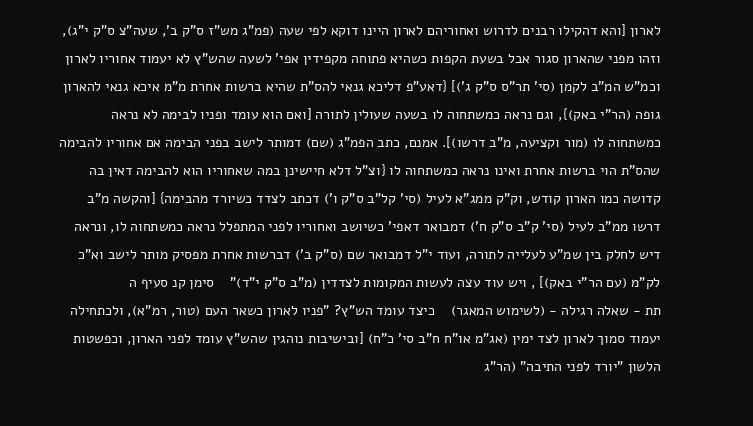לארון [והא דהקילו רבנים לדרוש ואחוריהם לארון היינו דוקא לפי שעה (פמ"ג מש"ז ס"ק ב', שעה"צ ס"ק י"ג), וזהו מפני שהארון סגור אבל בשעת הקפות כשהיא פתוחה מקפידין אפי' לשעה שהש"ץ לא יעמוד אחוריו לארון וכמ"ש המ"ב לקמן (סי' תר"ס ס"ק ג')] {דאע"פ דליכא גנאי להס"ת שהיא ברשות אחרת מ"מ איכא גנאי להארון גופה (הר"י באק)}, וגם נראה כמשתחוה לו בשעה שעולין לתורה [ואם הוא עומד ופניו לבימה לא נראה כמשתחוה לו (מור וקציעה, מ"ב דרשו)]. אמנם, כתב הפמ"ג (שם) דמותר לישב בפני הבימה אם אחוריו להבימה שהס"ת הוי ברשות אחרת ואינו נראה כמשתחוה לו {וצ"ל דלא חיישינן במה שאחוריו הוא להבימה דאין בה קדושה כמו הארון קודש, וק"ק ממג"א לעיל (סי' קל"ב ס"ק ו') דכתב לצדד כשיורד מהבימה} [והקשה מ"ב דרשו ממ"ב לעיל (סי' ק"ב ס"ק ח') דמבואר דאפי' כשיושב ואחוריו לפני המתפלל נראה כמשתחוה לו, ונראה דיש לחלק בין שמ"ע לעלייה לתורה, ועוד י"ל דמבואר שם (ס"ק ב') דברשות אחרת מפסיק מותר לישב וא"כ לק"מ (עם הר"י באק)] , ויש עוד עצה לעשות המקומות לצדדין (מ"ב ס"ק י"ד)"    סימן קנ סעיף ה
תת - שאלה רגילה - (לשימוש המאגר)    כיצד עומד הש"ץ? "פניו לארון כשאר העם (טור, רמ"א), ולכתחילה יעמוד סמוך לארון לצד ימין (אג"מ או"ח ח"ב סי' כ"ח) [ובישיבות נוהגין שהש"ץ עומד לפני הארון, וכפשטות הלשון "יורד לפני התיבה" (הר"ג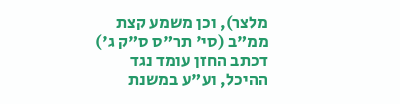מלצר), וכן משמע קצת ממ"ב (סי' תר"ס ס"ק ג') דכתב החזן עומד נגד ההיכל, וע"ע במשנת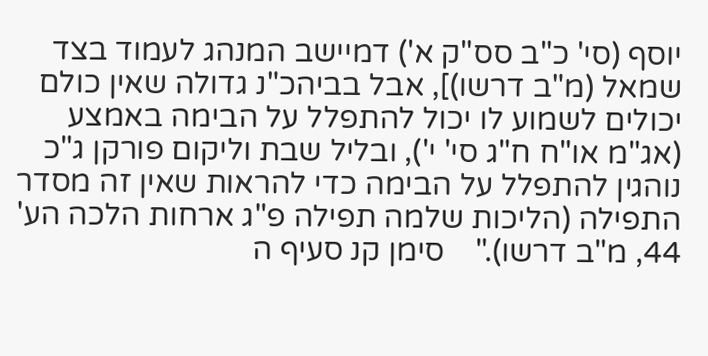יוסף (סי' כ"ב סס"ק א') דמיישב המנהג לעמוד בצד שמאל (מ"ב דרשו)], אבל בביהכ"נ גדולה שאין כולם יכולים לשמוע לו יכול להתפלל על הבימה באמצע (אג"מ או"ח ח"ג סי' י'), ובליל שבת וליקום פורקן ג"כ נוהגין להתפלל על הבימה כדי להראות שאין זה מסדר התפילה (הליכות שלמה תפילה פ"ג ארחות הלכה הע' 44, מ"ב דרשו)."    סימן קנ סעיף ה